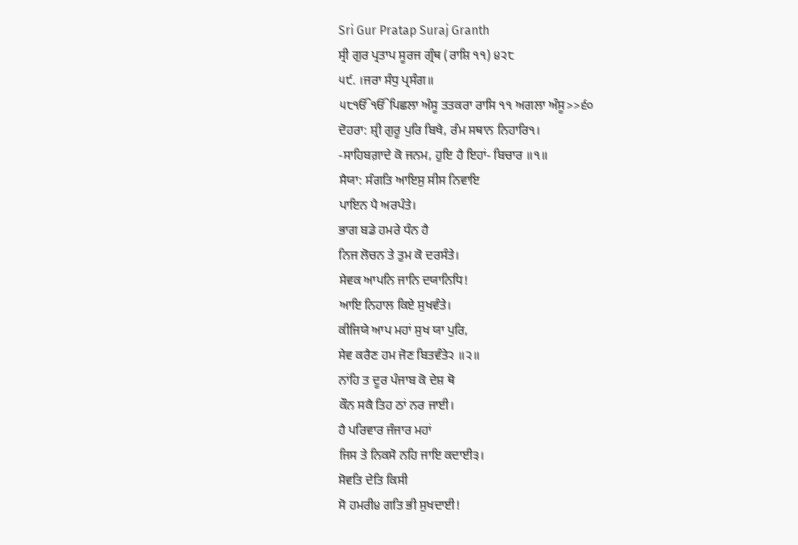Sri Gur Pratap Suraj Granth
ਸ੍ਰੀ ਗੁਰ ਪ੍ਰਤਾਪ ਸੂਰਜ ਗ੍ਰੰਥ (ਰਾਸ਼ਿ ੧੧) ੪੨੮
੫੯. ।ਜਰਾ ਸੰਧੁ ਪ੍ਰਸੰਗ॥
੫੮ੴੴਪਿਛਲਾ ਅੰਸੂ ਤਤਕਰਾ ਰਾਸਿ ੧੧ ਅਗਲਾ ਅੰਸੂ>>੬੦
ਦੋਹਰਾ: ਸ਼੍ਰੀ ਗੁਰੂ ਪੁਰਿ ਬਿਖੈ, ਰੰਮ ਸਥਾਨ ਨਿਹਾਰਿ੧।
-ਸਾਹਿਬਗ਼ਾਦੇ ਕੋ ਜਨਮ, ਹੁਇ ਹੈ ਇਹਾਂ- ਬਿਚਾਰ ॥੧॥
ਸੈਯਾ: ਸੰਗਤਿ ਆਇਸੁ ਸੀਸ ਨਿਵਾਇ
ਪਾਇਨ ਪੈ ਅਰਪੰਤੇ।
ਭਾਗ ਬਡੇ ਹਮਰੇ ਧੰਨ ਹੈ
ਨਿਜ ਲੋਚਨ ਤੇ ਤੁਮ ਕੋ ਦਰਸੰਤੇ।
ਸੇਵਕ ਆਪਨਿ ਜਾਨਿ ਦਯਾਨਿਧਿ!
ਆਇ ਨਿਹਾਲ ਕਿਏ ਸੁਖਵੰਤੇ।
ਕੀਜਿਯੇ ਆਪ ਮਹਾਂ ਸੁਖ ਯਾ ਪੁਰਿ,
ਸੇਵ ਕਰੈਣ ਹਮ ਜੋਣ ਬਿਤਵੰਤੇ੨ ॥੨॥
ਨਾਂਹਿ ਤ ਦੂਰ ਪੰਜਾਬ ਕੋ ਦੇਸ਼ ਥੋ
ਕੌਨ ਸਕੈ ਤਿਹ ਠਾਂ ਨਰ ਜਾਈ।
ਹੈ ਪਰਿਵਾਰ ਜੰਜਾਰ ਮਹਾਂ
ਜਿਸ ਤੇ ਨਿਕਸੋ ਨਹਿ ਜਾਇ ਕਦਾਈ੩।
ਸੋਵਤਿ ਦੇਤਿ ਕਿਸੀ
ਸੋ ਹਮਰੀ੪ ਗਤਿ ਭੀ ਸੁਖਦਾਈ!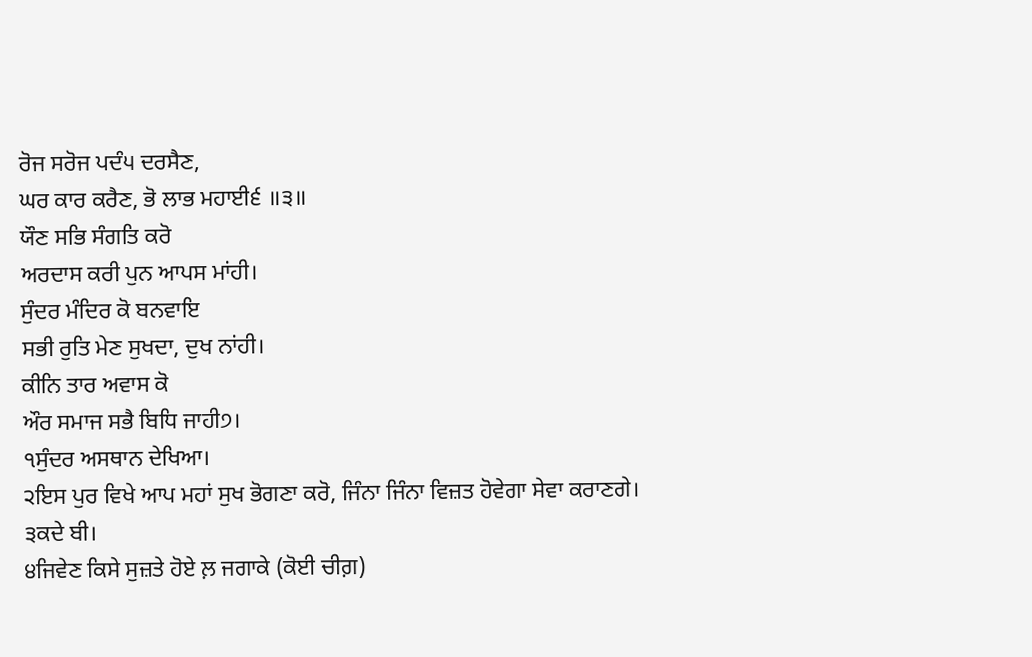ਰੋਜ ਸਰੋਜ ਪਦੰ੫ ਦਰਸੈਣ,
ਘਰ ਕਾਰ ਕਰੈਣ, ਭੋ ਲਾਭ ਮਹਾਈ੬ ॥੩॥
ਯੌਣ ਸਭਿ ਸੰਗਤਿ ਕਰੋ
ਅਰਦਾਸ ਕਰੀ ਪੁਨ ਆਪਸ ਮਾਂਹੀ।
ਸੁੰਦਰ ਮੰਦਿਰ ਕੋ ਬਨਵਾਇ
ਸਭੀ ਰੁਤਿ ਮੇਣ ਸੁਖਦਾ, ਦੁਖ ਨਾਂਹੀ।
ਕੀਨਿ ਤਾਰ ਅਵਾਸ ਕੋ
ਔਰ ਸਮਾਜ ਸਭੈ ਬਿਧਿ ਜਾਹੀ੭।
੧ਸੁੰਦਰ ਅਸਥਾਨ ਦੇਖਿਆ।
੨ਇਸ ਪੁਰ ਵਿਖੇ ਆਪ ਮਹਾਂ ਸੁਖ ਭੋਗਣਾ ਕਰੋ, ਜਿੰਨਾ ਜਿੰਨਾ ਵਿਜ਼ਤ ਹੋਵੇਗਾ ਸੇਵਾ ਕਰਾਣਗੇ।
੩ਕਦੇ ਬੀ।
੪ਜਿਵੇਣ ਕਿਸੇ ਸੁਜ਼ਤੇ ਹੋਏ ਲ਼ ਜਗਾਕੇ (ਕੋਈ ਚੀਗ਼)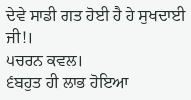ਦੇਵੇ ਸਾਡੀ ਗਤ ਹੋਈ ਹੈ ਹੇ ਸੁਖਦਾਈ ਜੀ!।
੫ਚਰਨ ਕਵਲ।
੬ਬਹੁਤ ਹੀ ਲਾਭ ਹੋਇਆ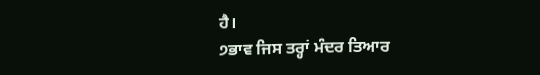ਹੈ।
੭ਭਾਵ ਜਿਸ ਤਰ੍ਹਾਂ ਮੰਦਰ ਤਿਆਰ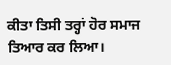ਕੀਤਾ ਤਿਸੀ ਤਰ੍ਹਾਂ ਹੋਰ ਸਮਾਜ ਤਿਆਰ ਕਰ ਲਿਆ।